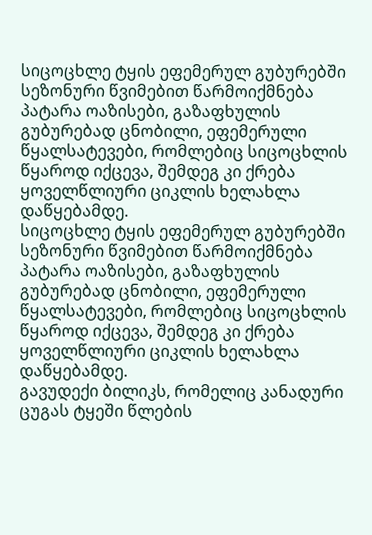სიცოცხლე ტყის ეფემერულ გუბურებში
სეზონური წვიმებით წარმოიქმნება პატარა ოაზისები, გაზაფხულის გუბურებად ცნობილი, ეფემერული წყალსატევები, რომლებიც სიცოცხლის წყაროდ იქცევა, შემდეგ კი ქრება ყოველწლიური ციკლის ხელახლა დაწყებამდე.
სიცოცხლე ტყის ეფემერულ გუბურებში
სეზონური წვიმებით წარმოიქმნება პატარა ოაზისები, გაზაფხულის გუბურებად ცნობილი, ეფემერული წყალსატევები, რომლებიც სიცოცხლის წყაროდ იქცევა, შემდეგ კი ქრება ყოველწლიური ციკლის ხელახლა დაწყებამდე.
გავუდექი ბილიკს, რომელიც კანადური ცუგას ტყეში წლების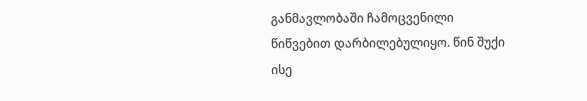განმავლობაში ჩამოცვენილი წიწვებით დარბილებულიყო. წინ შუქი ისე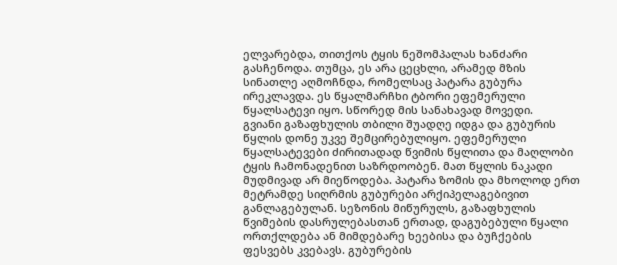ელვარებდა, თითქოს ტყის ნეშომპალას ხანძარი გასჩენოდა. თუმცა, ეს არა ცეცხლი, არამედ მზის სინათლე აღმოჩნდა, რომელსაც პატარა გუბურა ირეკლავდა. ეს წყალმარჩხი ტბორი ეფემერული წყალსატევი იყო. სწორედ მის სანახავად მოვედი.
გვიანი გაზაფხულის თბილი შუადღე იდგა და გუბურის წყლის დონე უკვე შემცირებულიყო. ეფემერული წყალსატევები ძირითადად წვიმის წყლითა და მაღლობი ტყის ჩამონადენით საზრდოობენ. მათ წყლის ნაკადი მუდმივად არ მიეწოდება. პატარა ზომის და მხოლოდ ერთ მეტრამდე სიღრმის გუბურები არქიპელაგებივით განლაგებულან. სეზონის მიწურულს, გაზაფხულის წვიმების დასრულებასთან ერთად, დაგუბებული წყალი ორთქლდება ან მიმდებარე ხეებისა და ბუჩქების ფესვებს კვებავს. გუბურების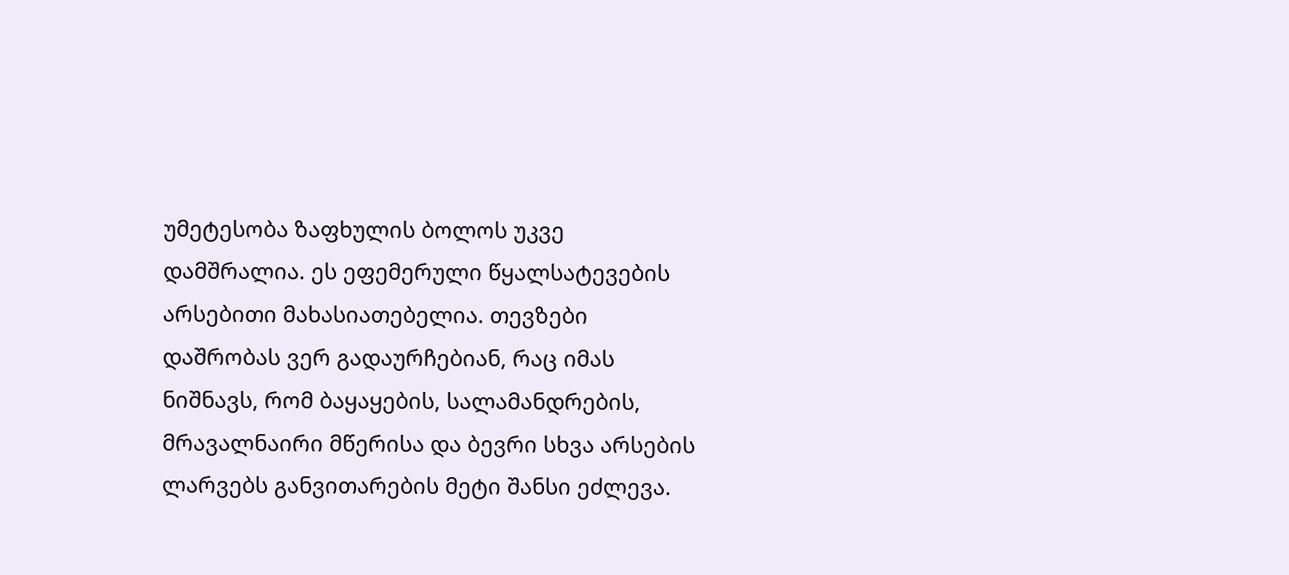უმეტესობა ზაფხულის ბოლოს უკვე დამშრალია. ეს ეფემერული წყალსატევების არსებითი მახასიათებელია. თევზები დაშრობას ვერ გადაურჩებიან, რაც იმას ნიშნავს, რომ ბაყაყების, სალამანდრების, მრავალნაირი მწერისა და ბევრი სხვა არსების ლარვებს განვითარების მეტი შანსი ეძლევა.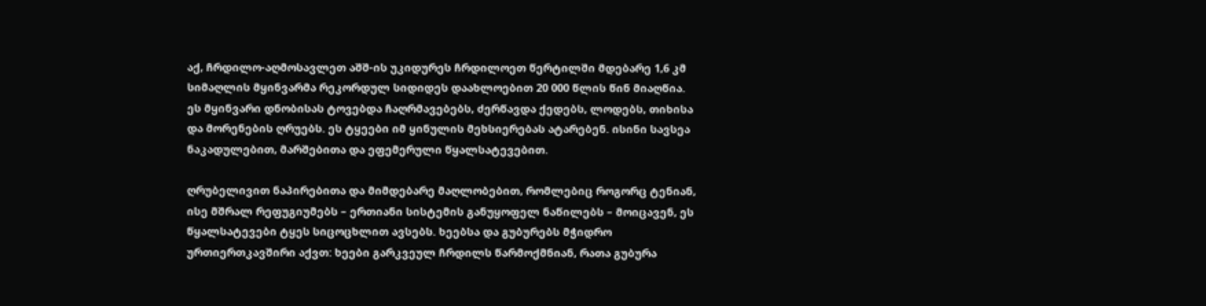აქ, ჩრდილო-აღმოსავლეთ აშშ-ის უკიდურეს ჩრდილოეთ წერტილში მდებარე 1,6 კმ სიმაღლის მყინვარმა რეკორდულ სიდიდეს დაახლოებით 20 000 წლის წინ მიაღწია. ეს მყინვარი დნობისას ტოვებდა ჩაღრმავებებს, ძერწავდა ქედებს, ლოდებს, თიხისა და მორენების ღრუებს. ეს ტყეები იმ ყინულის მეხსიერებას ატარებენ. ისინი სავსეა ნაკადულებით, მარშებითა და ეფემერული წყალსატევებით.

ღრუბელივით ნაპირებითა და მიმდებარე მაღლობებით, რომლებიც როგორც ტენიან, ისე მშრალ რეფუგიუმებს – ერთიანი სისტემის განუყოფელ ნაწილებს – მოიცავენ, ეს წყალსატევები ტყეს სიცოცხლით ავსებს. ხეებსა და გუბურებს მჭიდრო ურთიერთკავშირი აქვთ: ხეები გარკვეულ ჩრდილს წარმოქმნიან, რათა გუბურა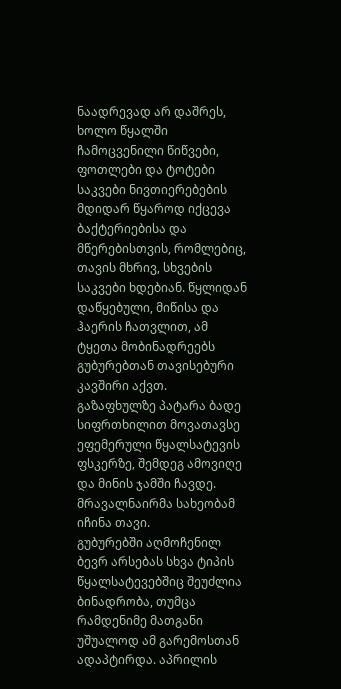ნაადრევად არ დაშრეს, ხოლო წყალში ჩამოცვენილი წიწვები, ფოთლები და ტოტები საკვები ნივთიერებების მდიდარ წყაროდ იქცევა ბაქტერიებისა და მწერებისთვის, რომლებიც, თავის მხრივ, სხვების საკვები ხდებიან. წყლიდან დაწყებული, მიწისა და ჰაერის ჩათვლით, ამ ტყეთა მობინადრეებს გუბურებთან თავისებური კავშირი აქვთ.
გაზაფხულზე პატარა ბადე სიფრთხილით მოვათავსე ეფემერული წყალსატევის ფსკერზე, შემდეგ ამოვიღე და მინის ჯამში ჩავდე. მრავალნაირმა სახეობამ იჩინა თავი.
გუბურებში აღმოჩენილ ბევრ არსებას სხვა ტიპის წყალსატევებშიც შეუძლია ბინადრობა, თუმცა რამდენიმე მათგანი უშუალოდ ამ გარემოსთან ადაპტირდა. აპრილის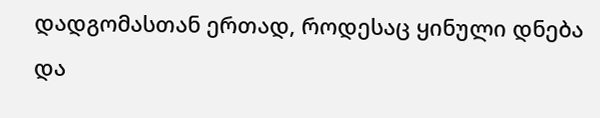დადგომასთან ერთად, როდესაც ყინული დნება და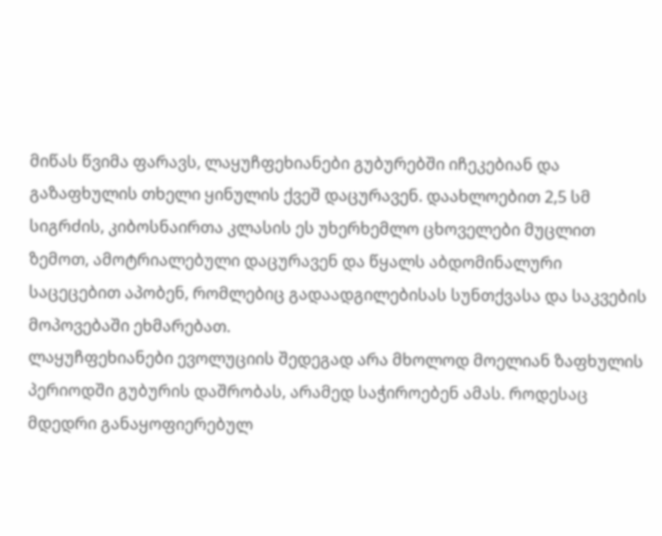მიწას წვიმა ფარავს, ლაყუჩფეხიანები გუბურებში იჩეკებიან და გაზაფხულის თხელი ყინულის ქვეშ დაცურავენ. დაახლოებით 2,5 სმ სიგრძის, კიბოსნაირთა კლასის ეს უხერხემლო ცხოველები მუცლით ზემოთ, ამოტრიალებული დაცურავენ და წყალს აბდომინალური საცეცებით აპობენ, რომლებიც გადაადგილებისას სუნთქვასა და საკვების მოპოვებაში ეხმარებათ.
ლაყუჩფეხიანები ევოლუციის შედეგად არა მხოლოდ მოელიან ზაფხულის პერიოდში გუბურის დაშრობას, არამედ საჭიროებენ ამას. როდესაც მდედრი განაყოფიერებულ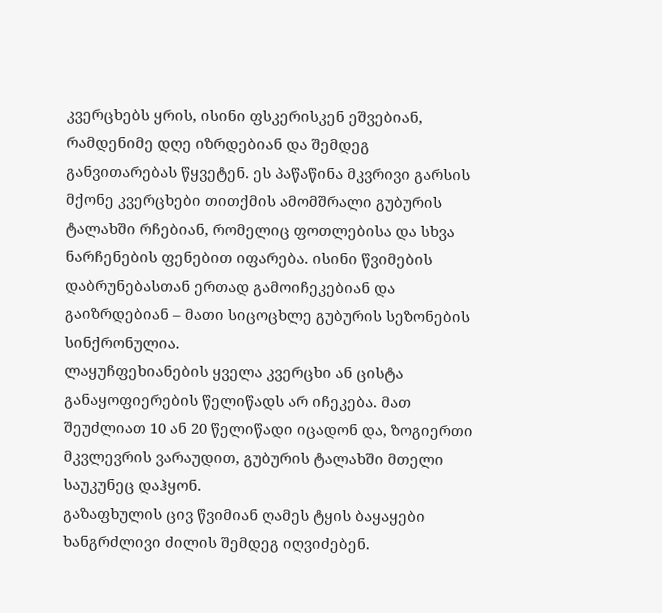კვერცხებს ყრის, ისინი ფსკერისკენ ეშვებიან, რამდენიმე დღე იზრდებიან და შემდეგ განვითარებას წყვეტენ. ეს პაწაწინა მკვრივი გარსის მქონე კვერცხები თითქმის ამომშრალი გუბურის ტალახში რჩებიან, რომელიც ფოთლებისა და სხვა ნარჩენების ფენებით იფარება. ისინი წვიმების დაბრუნებასთან ერთად გამოიჩეკებიან და გაიზრდებიან – მათი სიცოცხლე გუბურის სეზონების სინქრონულია.
ლაყუჩფეხიანების ყველა კვერცხი ან ცისტა განაყოფიერების წელიწადს არ იჩეკება. მათ შეუძლიათ 10 ან 20 წელიწადი იცადონ და, ზოგიერთი მკვლევრის ვარაუდით, გუბურის ტალახში მთელი საუკუნეც დაჰყონ.
გაზაფხულის ცივ წვიმიან ღამეს ტყის ბაყაყები ხანგრძლივი ძილის შემდეგ იღვიძებენ.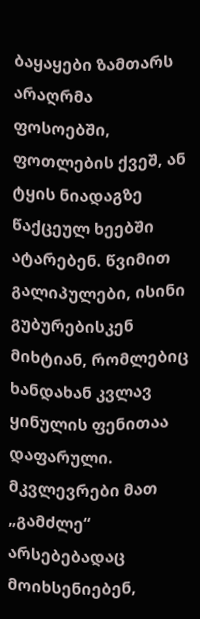ბაყაყები ზამთარს არაღრმა ფოსოებში, ფოთლების ქვეშ, ან ტყის ნიადაგზე წაქცეულ ხეებში ატარებენ. წვიმით გალიპულები, ისინი გუბურებისკენ მიხტიან, რომლებიც ხანდახან კვლავ ყინულის ფენითაა დაფარული. მკვლევრები მათ „გამძლე“ არსებებადაც მოიხსენიებენ,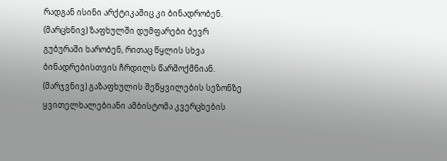რადგან ისინი არქტიკაშიც კი ბინადრობენ.
(მარცხნივ) ზაფხულში დუმფარები ბევრ გუბურაში ხარობენ, რითაც წყლის სხვა ბინადრებისთვის ჩრდილს წარმოქმნიან. (მარჯვნივ) გაზაფხულის შეწყვილების სეზონზე ყვითელხალებიანი ამბისტომა კვერცხების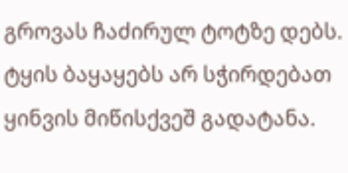გროვას ჩაძირულ ტოტზე დებს.
ტყის ბაყაყებს არ სჭირდებათ ყინვის მიწისქვეშ გადატანა.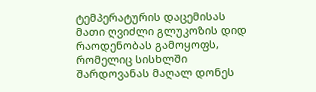ტემპერატურის დაცემისას მათი ღვიძლი გლუკოზის დიდ რაოდენობას გამოყოფს, რომელიც სისხლში შარდოვანას მაღალ დონეს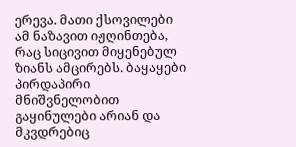ერევა. მათი ქსოვილები ამ ნაზავით იჟღინთება, რაც სიცივით მიყენებულ ზიანს ამცირებს. ბაყაყები პირდაპირი მნიშვნელობით გაყინულები არიან და მკვდრებიც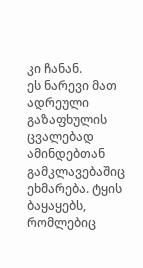კი ჩანან.
ეს ნარევი მათ ადრეული გაზაფხულის ცვალებად ამინდებთან გამკლავებაშიც ეხმარება. ტყის ბაყაყებს, რომლებიც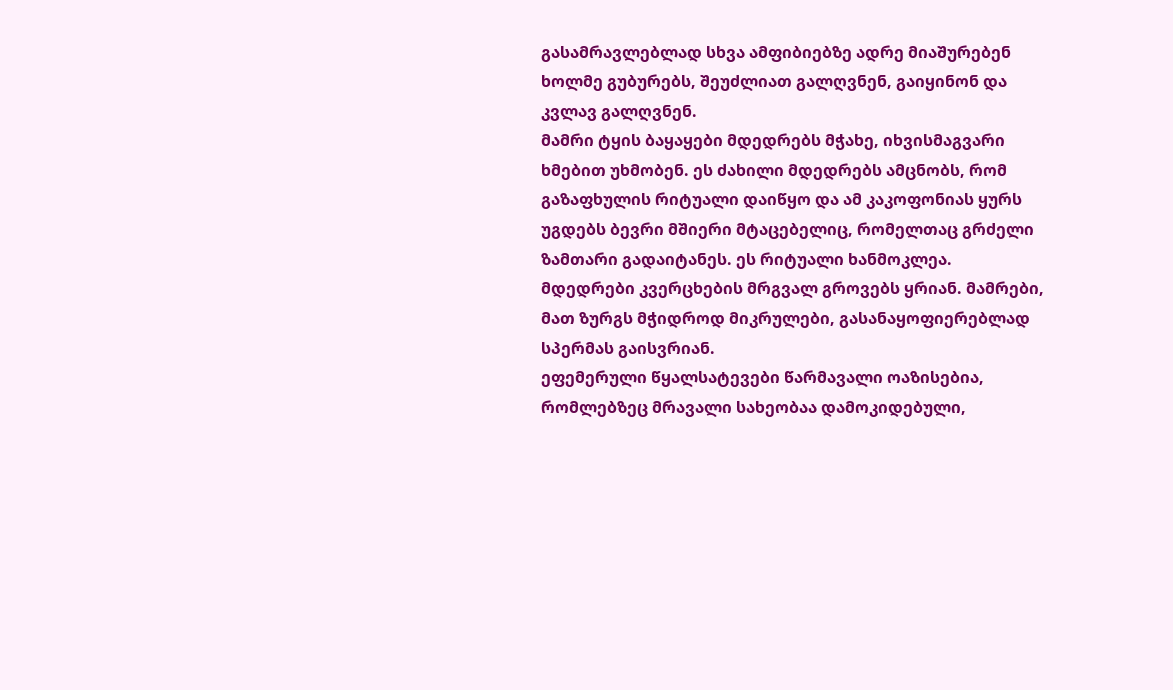გასამრავლებლად სხვა ამფიბიებზე ადრე მიაშურებენ ხოლმე გუბურებს, შეუძლიათ გალღვნენ, გაიყინონ და კვლავ გალღვნენ.
მამრი ტყის ბაყაყები მდედრებს მჭახე, იხვისმაგვარი ხმებით უხმობენ. ეს ძახილი მდედრებს ამცნობს, რომ გაზაფხულის რიტუალი დაიწყო და ამ კაკოფონიას ყურს უგდებს ბევრი მშიერი მტაცებელიც, რომელთაც გრძელი ზამთარი გადაიტანეს. ეს რიტუალი ხანმოკლეა. მდედრები კვერცხების მრგვალ გროვებს ყრიან. მამრები, მათ ზურგს მჭიდროდ მიკრულები, გასანაყოფიერებლად სპერმას გაისვრიან.
ეფემერული წყალსატევები წარმავალი ოაზისებია, რომლებზეც მრავალი სახეობაა დამოკიდებული,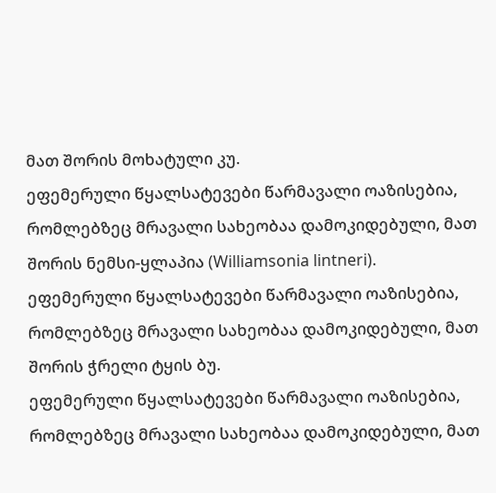მათ შორის მოხატული კუ.
ეფემერული წყალსატევები წარმავალი ოაზისებია, რომლებზეც მრავალი სახეობაა დამოკიდებული, მათ შორის ნემსი-ყლაპია (Williamsonia lintneri).
ეფემერული წყალსატევები წარმავალი ოაზისებია, რომლებზეც მრავალი სახეობაა დამოკიდებული, მათ შორის ჭრელი ტყის ბუ.
ეფემერული წყალსატევები წარმავალი ოაზისებია, რომლებზეც მრავალი სახეობაა დამოკიდებული, მათ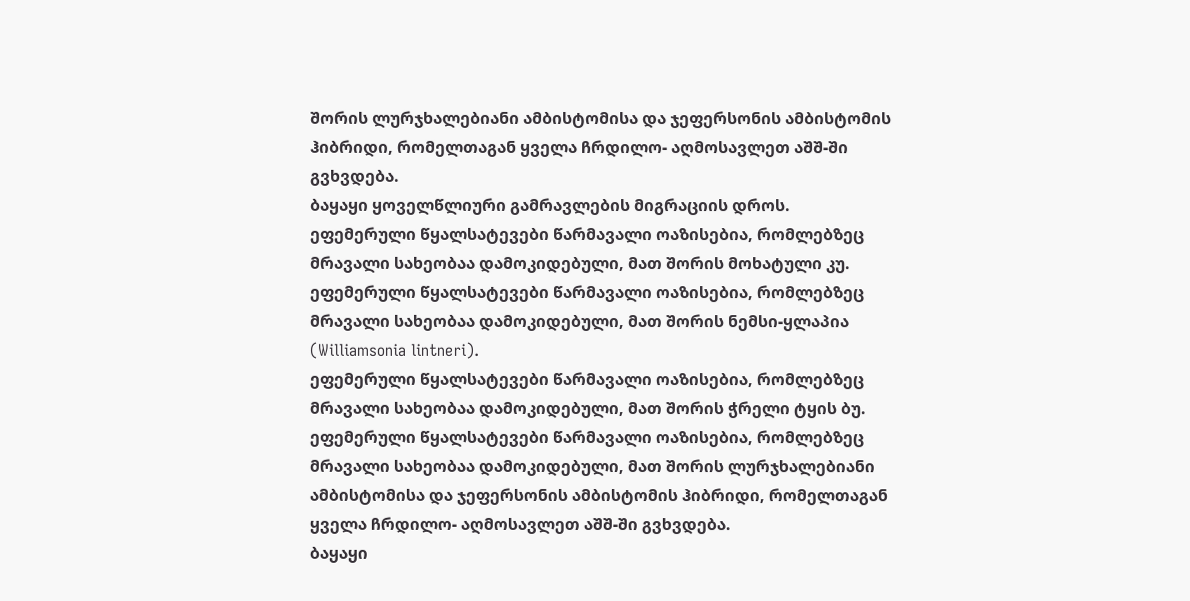შორის ლურჯხალებიანი ამბისტომისა და ჯეფერსონის ამბისტომის ჰიბრიდი, რომელთაგან ყველა ჩრდილო- აღმოსავლეთ აშშ-ში გვხვდება.
ბაყაყი ყოველწლიური გამრავლების მიგრაციის დროს.
ეფემერული წყალსატევები წარმავალი ოაზისებია, რომლებზეც მრავალი სახეობაა დამოკიდებული, მათ შორის მოხატული კუ.
ეფემერული წყალსატევები წარმავალი ოაზისებია, რომლებზეც მრავალი სახეობაა დამოკიდებული, მათ შორის ნემსი-ყლაპია (Williamsonia lintneri).
ეფემერული წყალსატევები წარმავალი ოაზისებია, რომლებზეც მრავალი სახეობაა დამოკიდებული, მათ შორის ჭრელი ტყის ბუ.
ეფემერული წყალსატევები წარმავალი ოაზისებია, რომლებზეც მრავალი სახეობაა დამოკიდებული, მათ შორის ლურჯხალებიანი ამბისტომისა და ჯეფერსონის ამბისტომის ჰიბრიდი, რომელთაგან ყველა ჩრდილო- აღმოსავლეთ აშშ-ში გვხვდება.
ბაყაყი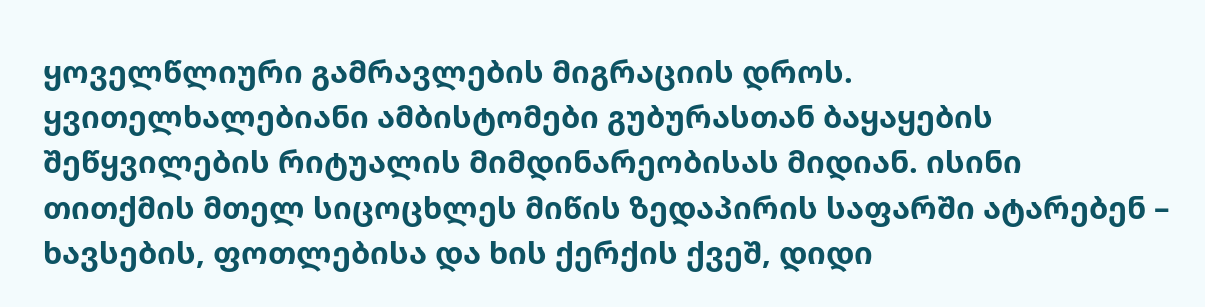ყოველწლიური გამრავლების მიგრაციის დროს.
ყვითელხალებიანი ამბისტომები გუბურასთან ბაყაყების შეწყვილების რიტუალის მიმდინარეობისას მიდიან. ისინი თითქმის მთელ სიცოცხლეს მიწის ზედაპირის საფარში ატარებენ – ხავსების, ფოთლებისა და ხის ქერქის ქვეშ, დიდი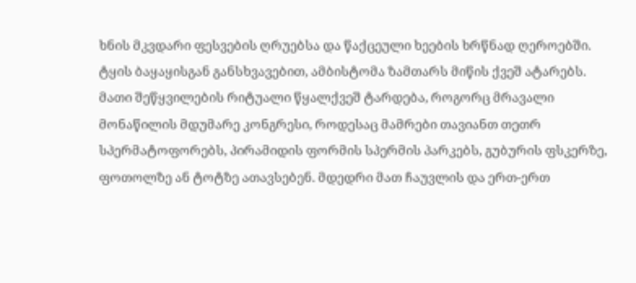ხნის მკვდარი ფესვების ღრუებსა და წაქცეული ხეების ხრწნად ღეროებში. ტყის ბაყაყისგან განსხვავებით, ამბისტომა ზამთარს მიწის ქვეშ ატარებს.
მათი შეწყვილების რიტუალი წყალქვეშ ტარდება, როგორც მრავალი მონაწილის მდუმარე კონგრესი, როდესაც მამრები თავიანთ თეთრ სპერმატოფორებს, პირამიდის ფორმის სპერმის პარკებს, გუბურის ფსკერზე, ფოთოლზე ან ტოტზე ათავსებენ. მდედრი მათ ჩაუვლის და ერთ-ერთ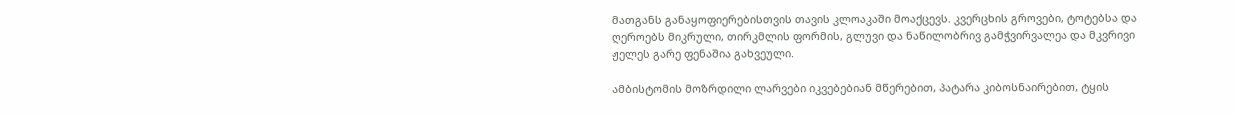მათგანს განაყოფიერებისთვის თავის კლოაკაში მოაქცევს. კვერცხის გროვები, ტოტებსა და ღეროებს მიკრული, თირკმლის ფორმის, გლუვი და ნაწილობრივ გამჭვირვალეა და მკვრივი ჟელეს გარე ფენაშია გახვეული.

ამბისტომის მოზრდილი ლარვები იკვებებიან მწერებით, პატარა კიბოსნაირებით, ტყის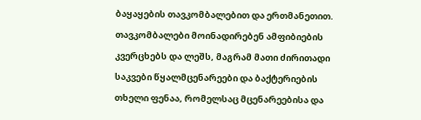ბაყაყების თავკომბალებით და ერთმანეთით. თავკომბალები მოინადირებენ ამფიბიების კვერცხებს და ლეშს, მაგრამ მათი ძირითადი საკვები წყალმცენარეები და ბაქტერიების თხელი ფენაა, რომელსაც მცენარეებისა და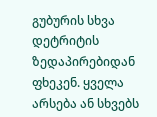გუბურის სხვა დეტრიტის ზედაპირებიდან ფხეკენ. ყველა არსება ან სხვებს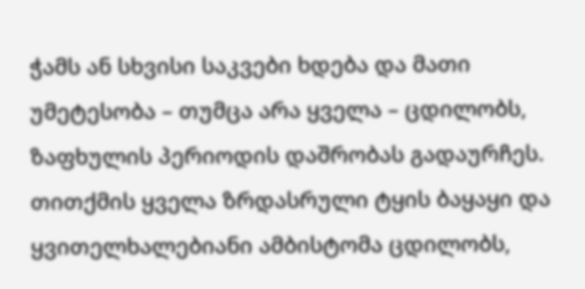ჭამს ან სხვისი საკვები ხდება და მათი უმეტესობა – თუმცა არა ყველა – ცდილობს, ზაფხულის პერიოდის დაშრობას გადაურჩეს.
თითქმის ყველა ზრდასრული ტყის ბაყაყი და ყვითელხალებიანი ამბისტომა ცდილობს,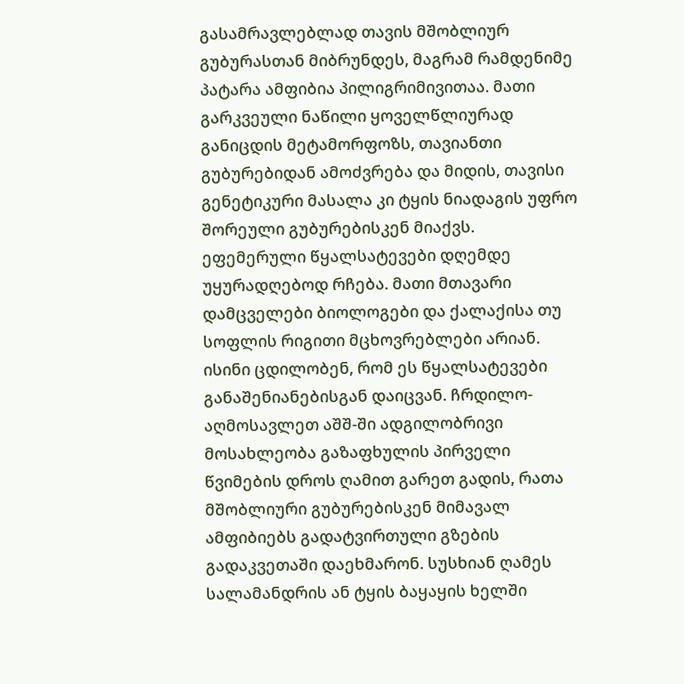გასამრავლებლად თავის მშობლიურ გუბურასთან მიბრუნდეს, მაგრამ რამდენიმე პატარა ამფიბია პილიგრიმივითაა. მათი გარკვეული ნაწილი ყოველწლიურად განიცდის მეტამორფოზს, თავიანთი გუბურებიდან ამოძვრება და მიდის, თავისი გენეტიკური მასალა კი ტყის ნიადაგის უფრო შორეული გუბურებისკენ მიაქვს.
ეფემერული წყალსატევები დღემდე უყურადღებოდ რჩება. მათი მთავარი დამცველები ბიოლოგები და ქალაქისა თუ სოფლის რიგითი მცხოვრებლები არიან. ისინი ცდილობენ, რომ ეს წყალსატევები განაშენიანებისგან დაიცვან. ჩრდილო-აღმოსავლეთ აშშ-ში ადგილობრივი მოსახლეობა გაზაფხულის პირველი წვიმების დროს ღამით გარეთ გადის, რათა მშობლიური გუბურებისკენ მიმავალ ამფიბიებს გადატვირთული გზების გადაკვეთაში დაეხმარონ. სუსხიან ღამეს სალამანდრის ან ტყის ბაყაყის ხელში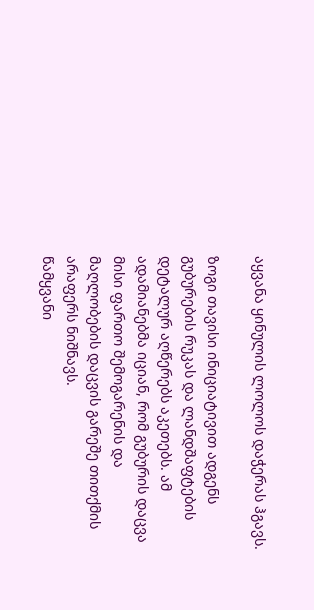აყვანა ყინულის ლოლოს დაჭერას ჰგავს.

ზოგი თავისი ინიციატივით ადგენს გუბურების რუკას და ლანდშაფტების დეტალურ აღწერებს აკეთებს. ამ ადამიანებმა იციან, რომ გუბურის დაცვა მისი ფართო შემოგარენის და მაღლობების დაცვის გარეშე თითქმის არაფერს ნიშნავს.
წამყვანი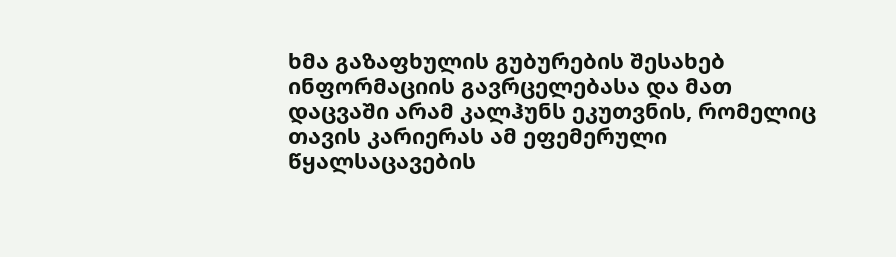ხმა გაზაფხულის გუბურების შესახებ ინფორმაციის გავრცელებასა და მათ დაცვაში არამ კალჰუნს ეკუთვნის, რომელიც თავის კარიერას ამ ეფემერული წყალსაცავების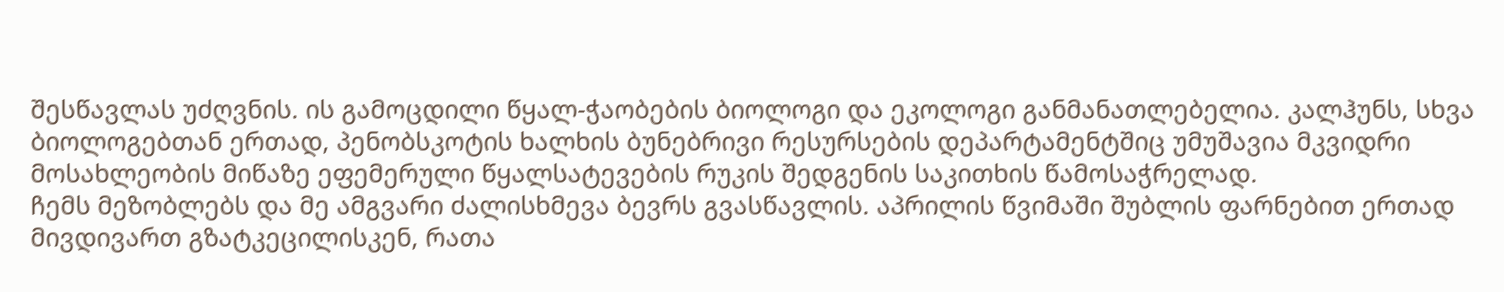შესწავლას უძღვნის. ის გამოცდილი წყალ-ჭაობების ბიოლოგი და ეკოლოგი განმანათლებელია. კალჰუნს, სხვა ბიოლოგებთან ერთად, პენობსკოტის ხალხის ბუნებრივი რესურსების დეპარტამენტშიც უმუშავია მკვიდრი მოსახლეობის მიწაზე ეფემერული წყალსატევების რუკის შედგენის საკითხის წამოსაჭრელად.
ჩემს მეზობლებს და მე ამგვარი ძალისხმევა ბევრს გვასწავლის. აპრილის წვიმაში შუბლის ფარნებით ერთად მივდივართ გზატკეცილისკენ, რათა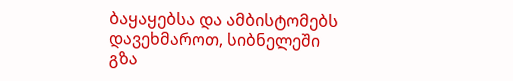ბაყაყებსა და ამბისტომებს დავეხმაროთ, სიბნელეში გზა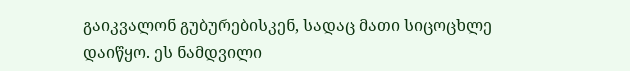გაიკვალონ გუბურებისკენ, სადაც მათი სიცოცხლე დაიწყო. ეს ნამდვილი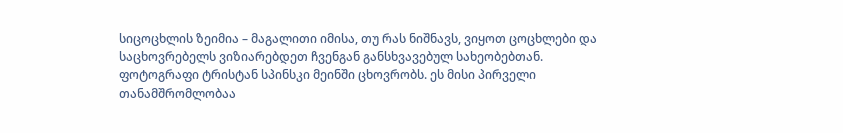სიცოცხლის ზეიმია – მაგალითი იმისა, თუ რას ნიშნავს, ვიყოთ ცოცხლები და საცხოვრებელს ვიზიარებდეთ ჩვენგან განსხვავებულ სახეობებთან.
ფოტოგრაფი ტრისტან სპინსკი მეინში ცხოვრობს. ეს მისი პირველი თანამშრომლობაა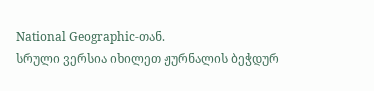National Geographic-თან.
სრული ვერსია იხილეთ ჟურნალის ბეჭდურ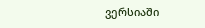ვერსიაში